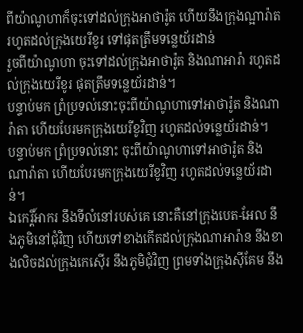ពីយ៉ាណូហាក៏ចុះទៅដល់ក្រុងអាថារ៉ូត ហើយនឹងក្រុងណ្អារ៉ាត រហូតដល់ក្រុងយេរីខូរ ទៅផុតត្រឹមទន្លេយ័រដាន់
រួចពីយ៉ាណូហា ចុះទៅដល់ក្រុងអាថារ៉ូត និងណាអារ៉ា រហូតដល់ក្រុងយេរីខូរ ផុតត្រឹមទន្លេយ័រដាន់។
បន្ទាប់មក ព្រំប្រទល់នោះចុះពីយ៉ាណូហាទៅអាថារ៉ូត និងណារ៉ាតា ហើយបែរមកក្រុងយេរីខូវិញ រហូតដល់ទន្លេយ័រដាន់។
បន្ទាប់មក ព្រំប្រទល់នោះ ចុះពីយ៉ាណូហាទៅអាថារ៉ូត និងណារ៉ាតា ហើយបែរមកក្រុងយេរីខូវិញ រហូតដល់ទន្លេយ័រដាន់។
ឯកេរ្តិ៍អាករ នឹងទីលំនៅរបស់គេ នោះគឺនៅក្រុងបេត-អែល នឹងភូមិនៅជុំវិញ ហើយទៅខាងកើតដល់ក្រុងណាអារ៉ាន នឹងខាងលិចដល់ក្រុងកេស៊ើរ នឹងភូមិជុំវិញ ព្រមទាំងក្រុងស៊ីគែម នឹង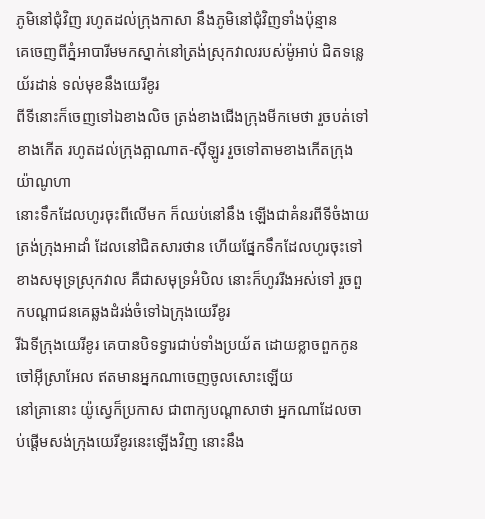ភូមិនៅជុំវិញ រហូតដល់ក្រុងកាសា នឹងភូមិនៅជុំវិញទាំងប៉ុន្មាន
គេចេញពីភ្នំអាបារីមមកស្នាក់នៅត្រង់ស្រុកវាលរបស់ម៉ូអាប់ ជិតទន្លេយ័រដាន់ ទល់មុខនឹងយេរីខូរ
ពីទីនោះក៏ចេញទៅឯខាងលិច ត្រង់ខាងជើងក្រុងមីកមេថា រួចបត់ទៅខាងកើត រហូតដល់ក្រុងត្អាណាត-ស៊ីឡូរ រួចទៅតាមខាងកើតក្រុងយ៉ាណូហា
នោះទឹកដែលហូរចុះពីលើមក ក៏ឈប់នៅនឹង ឡើងជាគំនរពីទីចំងាយត្រង់ក្រុងអាដាំ ដែលនៅជិតសារថាន ហើយផ្នែកទឹកដែលហូរចុះទៅខាងសមុទ្រស្រុកវាល គឺជាសមុទ្រអំបិល នោះក៏ហូររីងអស់ទៅ រួចពួកបណ្តាជនគេឆ្លងដំរង់ចំទៅឯក្រុងយេរីខូរ
រីឯទីក្រុងយេរីខូរ គេបានបិទទ្វារជាប់ទាំងប្រយ័ត ដោយខ្លាចពួកកូនចៅអ៊ីស្រាអែល ឥតមានអ្នកណាចេញចូលសោះឡើយ
នៅគ្រានោះ យ៉ូស្វេក៏ប្រកាស ជាពាក្យបណ្តាសាថា អ្នកណាដែលចាប់ផ្តើមសង់ក្រុងយេរីខូរនេះឡើងវិញ នោះនឹង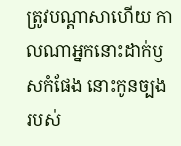ត្រូវបណ្តាសាហើយ កាលណាអ្នកនោះដាក់ឫសកំផែង នោះកូនច្បងរបស់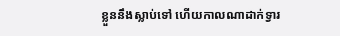ខ្លួននឹងស្លាប់ទៅ ហើយកាលណាដាក់ទ្វារ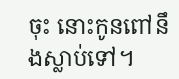ចុះ នោះកូនពៅនឹងស្លាប់ទៅ។